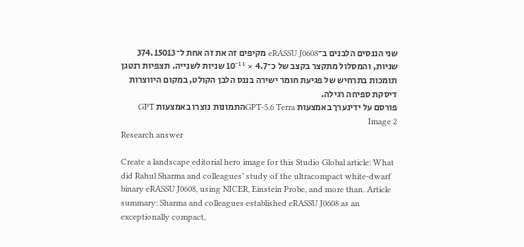שני הננסים הלבנים ב־eRASSU J0608 מקיפים זה את זה אחת ל־374.15013 שניות, והמסלול מתקצר בקצב של כ־4.7 × 10⁻¹¹ שניות לשנייה. תצפיות רנטגן תומכות בתרחיש של פגיעת חומר ישירה בננס הלבן הקולט, במקום היווצרות דיסקת ספיחה רגילה.
פורסם על ידינערך באמצעות GPT-5.6 Terraהתמונות נוצרו באמצעות GPT Image 2
Research answer

Create a landscape editorial hero image for this Studio Global article: What did Rahul Sharma and colleagues’ study of the ultracompact white-dwarf binary eRASSU J0608, using NICER, Einstein Probe, and more than. Article summary: Sharma and colleagues established eRASSU J0608 as an exceptionally compact,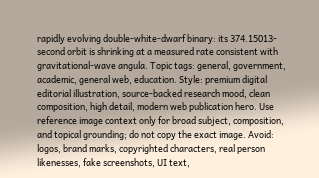rapidly evolving double-white-dwarf binary: its 374.15013-second orbit is shrinking at a measured rate consistent with gravitational-wave angula. Topic tags: general, government, academic, general web, education. Style: premium digital editorial illustration, source-backed research mood, clean composition, high detail, modern web publication hero. Use reference image context only for broad subject, composition, and topical grounding; do not copy the exact image. Avoid: logos, brand marks, copyrighted characters, real person likenesses, fake screenshots, UI text,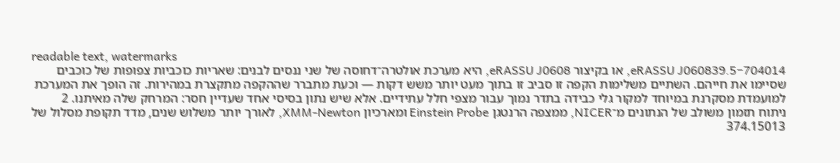readable text, watermarks
eRASSU J060839.5−704014, או בקיצור eRASSU J0608, היא מערכת אולטרה־דחוסה של שני ננסים לבנים: שאריות כוכביות צפופות של כוכבים שסיימו את חייהם. השתיים משלימות הקפה זו סביב זו בתוך מעט יותר משש דקות — וכעת מתברר שההקפה מתקצרת במהירות. זה הופך את המערכת למועמדת מסקרנת במיוחד למקור גלי כבידה בתדר נמוך עבור מצפי חלל עתידיים. אלא שיש נתון בסיסי אחד שעדיין חסר: המרחק שלה מאיתנו. 2
ניתוח תזמון משולב של הנתונים מ־NICER, ממצפה הרנטגן Einstein Probe ומארכיון XMM-Newton, לאורך יותר משלוש שנים, מדד תקופת מסלול של 374.15013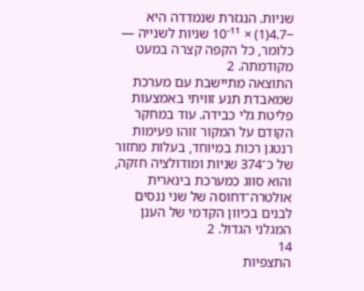שניות. הנגזרת שנמדדה היא −4.7(1) × 10⁻¹¹ שניות לשנייה — כלומר, כל הקפה קצרה במעט מקודמתה. 2
התוצאה מתיישבת עם מערכת שמאבדת תנע זוויתי באמצעות פליטת גלי כבידה. עוד במחקר הקודם על המקור זוהו פעימות רנטגן רכות במיוחד, בעלות מחזור של כ־374 שניות ומודולציה חזקה, והוא סווג כמערכת בינארית אולטרה־דחוסה של שני ננסים לבנים בכיוון הקדמי של הענן המגלני הגדול. 2
14
התצפיות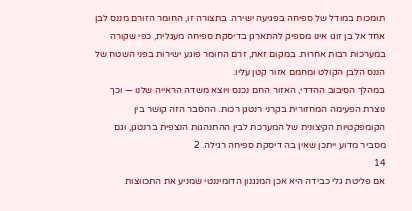תומכות במודל של ספיחה בפגיעה ישירה. בתצורה זו, החומר הזורם מננס לבן אחד אל בן זוגו אינו מספיק להתארגן בדיסקת ספיחה מעגלית, כפי שקורה במערכות רבות אחרות. במקום זאת, זרם החומר פוגע ישירות בפני השטח של הננס הלבן הקולט ומחמם אזור קטן עליו.
במהלך הסיבוב ההדדי, האזור החם נכנס ויוצא משדה הראייה שלנו — וכך נוצרת הפעימה המחזורית בקרני רנטגן רכות. ההסבר הזה קושר בין הקומפקטיות הקיצונית של המערכת לבין ההתנהגות הנצפית ברנטגן, וגם מסביר מדוע ייתכן שאין בה דיסקת ספיחה רגילה. 2
14
אם פליטת גלי כבידה היא אכן המנגנון הדומיננטי שמניע את התכווצות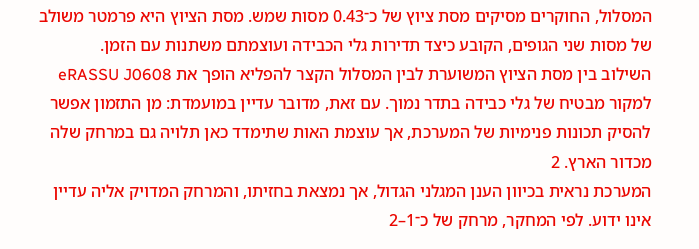המסלול, החוקרים מסיקים מסת ציוץ של כ־0.43 מסות שמש. מסת הציוץ היא פרמטר משולב של מסות שני הגופים, הקובע כיצד תדירות גלי הכבידה ועוצמתם משתנות עם הזמן.
השילוב בין מסת הציוץ המשוערת לבין המסלול הקצר להפליא הופך את eRASSU J0608 למקור מבטיח של גלי כבידה בתדר נמוך. עם זאת, מדובר עדיין במועמדת: מן התזמון אפשר להסיק תכונות פנימיות של המערכת, אך עוצמת האות שתימדד כאן תלויה גם במרחק שלה מכדור הארץ. 2
המערכת נראית בכיוון הענן המגלני הגדול, אך נמצאת בחזיתו, והמרחק המדויק אליה עדיין אינו ידוע. לפי המחקר, מרחק של כ־1–2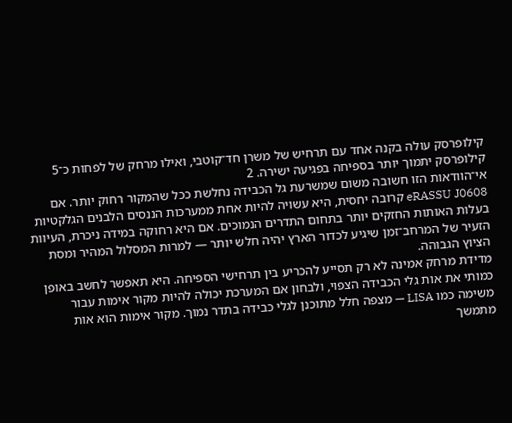קילופרסק עולה בקנה אחד עם תרחיש של משרן חד־קוטבי, ואילו מרחק של לפחות כ־5 קילופרסק יתמוך יותר בספיחה בפגיעה ישירה. 2
אי־הוודאות הזו חשובה משום שמשרעת גל הכבידה נחלשת ככל שהמקור רחוק יותר. אם eRASSU J0608 קרובה יחסית, היא עשויה להיות אחת ממערכות הננסים הלבנים הגלקטיות בעלות האותות החזקים יותר בתחום התדרים הנמוכים. אם היא רחוקה במידה ניכרת, העיוות הזעיר של המרחב־זמן שיגיע לכדור הארץ יהיה חלש יותר — למרות המסלול המהיר ומסת הציוץ הגבוהה.
מדידת מרחק אמינה לא רק תסייע להכריע בין תרחישי הספיחה. היא תאפשר לחשב באופן כמותי את אות גלי הכבידה הצפוי, ולבחון אם המערכת יכולה להיות מקור אימות עבור משימה כמו LISA — מצפה חלל מתוכנן לגלי כבידה בתדר נמוך. מקור אימות הוא אות מתמשך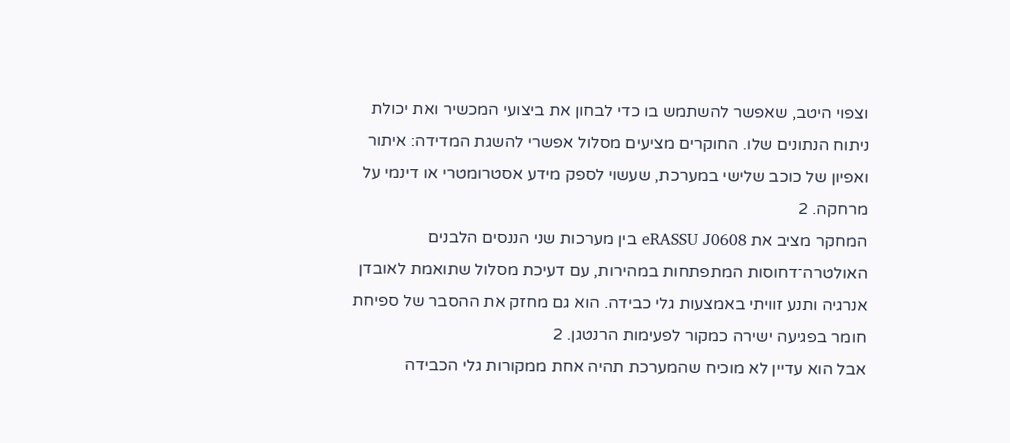וצפוי היטב, שאפשר להשתמש בו כדי לבחון את ביצועי המכשיר ואת יכולת ניתוח הנתונים שלו. החוקרים מציעים מסלול אפשרי להשגת המדידה: איתור ואפיון של כוכב שלישי במערכת, שעשוי לספק מידע אסטרומטרי או דינמי על מרחקה. 2
המחקר מציב את eRASSU J0608 בין מערכות שני הננסים הלבנים האולטרה־דחוסות המתפתחות במהירות, עם דעיכת מסלול שתואמת לאובדן אנרגיה ותנע זוויתי באמצעות גלי כבידה. הוא גם מחזק את ההסבר של ספיחת חומר בפגיעה ישירה כמקור לפעימות הרנטגן. 2
אבל הוא עדיין לא מוכיח שהמערכת תהיה אחת ממקורות גלי הכבידה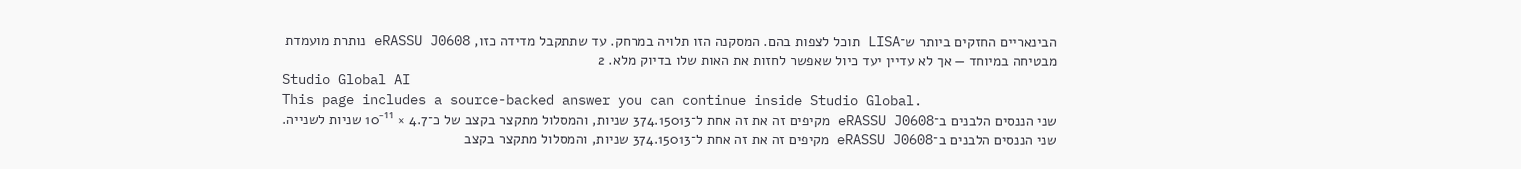הבינאריים החזקים ביותר ש־LISA תוכל לצפות בהם. המסקנה הזו תלויה במרחק. עד שתתקבל מדידה כזו, eRASSU J0608 נותרת מועמדת מבטיחה במיוחד — אך לא עדיין יעד כיול שאפשר לחזות את האות שלו בדיוק מלא. 2
Studio Global AI
This page includes a source-backed answer you can continue inside Studio Global.
שני הננסים הלבנים ב־eRASSU J0608 מקיפים זה את זה אחת ל־374.15013 שניות, והמסלול מתקצר בקצב של כ־4.7 × 10⁻¹¹ שניות לשנייה.
שני הננסים הלבנים ב־eRASSU J0608 מקיפים זה את זה אחת ל־374.15013 שניות, והמסלול מתקצר בקצב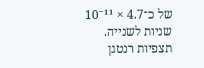של כ־4.7 × 10⁻¹¹ שניות לשנייה. תצפיות רנטגן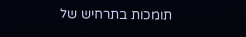תומכות בתרחיש של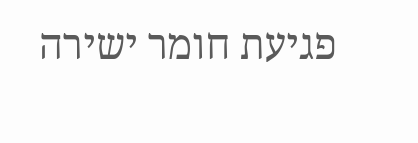פגיעת חומר ישירה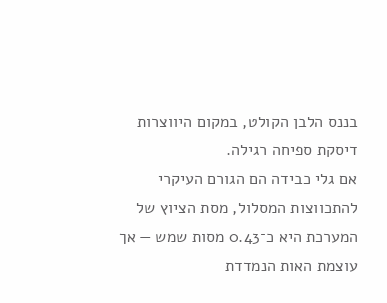בננס הלבן הקולט, במקום היווצרות דיסקת ספיחה רגילה.
אם גלי כבידה הם הגורם העיקרי להתכווצות המסלול, מסת הציוץ של המערכת היא כ־0.43 מסות שמש — אך עוצמת האות הנמדדת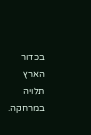בכדור הארץ תלויה במרחקה.